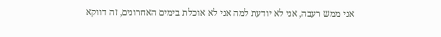אני ממש רעבה, אני לא יודעת למה אני לא אוכלת בימים האחרונים, זה דווקא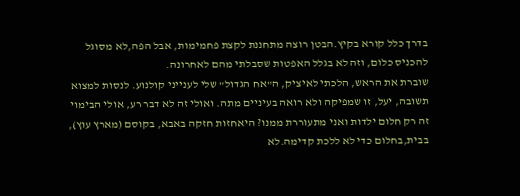בדרך כלל קורא בקיץ.הבטן רוצה מתחננת לקצת פחמימות, אבל הפה,לא מסוגל להכניס כלום, וזה לא בגלל האפטות שסבלתי מהם לאחרונה.
שוברת את הראש, הלכתי לאיציק, ה"אח הגדול" שלי לענייני קולנוע. לנסות למצוא תשובה, יעל, זו שמפיקה ולא רואה בעיניים מתה. ואולי זה לא דבר רע, אולי הבימוי זה רק חלום ילדות ואני מתעוררת ממנו? היאחזות חזקה באבא, בקוסם (מארץ עוץ), בבית,בחלום כדי לא ללכת קדימה.לא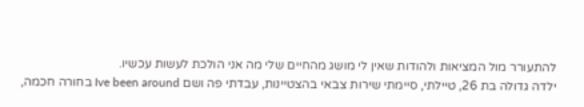להתעורר מול המציאות ולהודות שאין לי מושג מהחיים שלי מה אני הולכת לעשות עכשיו.
ילדה גדולה בת 26, טיילתי, סיימתי שירות צבאי בהצטיינות, עבדתי פה ושם Ive been around בחורה חכמה,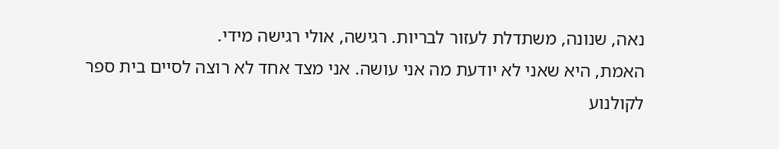נאה, שנונה, משתדלת לעזור לבריות. רגישה, אולי רגישה מידי.
האמת, היא שאני לא יודעת מה אני עושה. אני מצד אחד לא רוצה לסיים בית ספר לקולנוע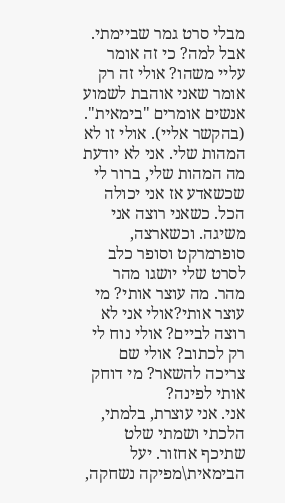מבלי סרט גמר שביימתי. אבל למה? כי זה אומר עליי משהו? אולי זה רק אומר שאני אוהבת לשמוע אנשים אומרים "בימאית". (בהקשר אליי). אולי זו לא המהות שלי. אני לא יודעת מה המהות שלי, ברור לי שכשאדע אז אני יכולה הכל. כשאני רוצה אני משיגה. וכשארצה, סופרמרקט וסופר כלב לסרט שלי יושגו מהר מהר. מה עוצר אותי? מי עוצר אותי?אולי אני לא רוצה לביים? אולי נוח לי רק לכתוב? אולי שם צריכה להשאר? מי דוחק אותי לפינה?
אני. אני עוצרת, בלמתי, הלכתי ושמתי שלט שתיכף אחזור. יעל הבימאית\מפיקה נשחקה,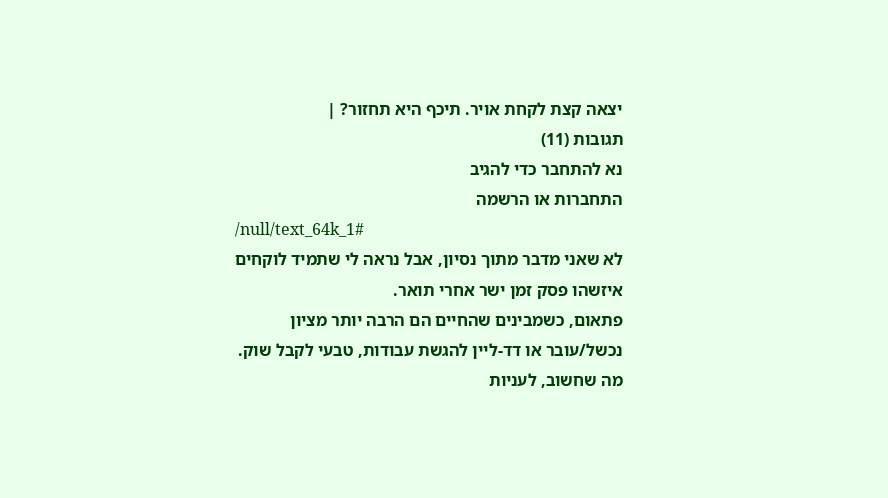יצאה קצת לקחת אויר. תיכף היא תחזור? |
תגובות (11)
נא להתחבר כדי להגיב
התחברות או הרשמה
/null/text_64k_1#
לא שאני מדבר מתוך נסיון, אבל נראה לי שתמיד לוקחים איזשהו פסק זמן ישר אחרי תואר.
פתאום, כשמבינים שהחיים הם הרבה יותר מציון נכשל/עובר או דד-ליין להגשת עבודות, טבעי לקבל שוק.
מה שחשוב, לעניות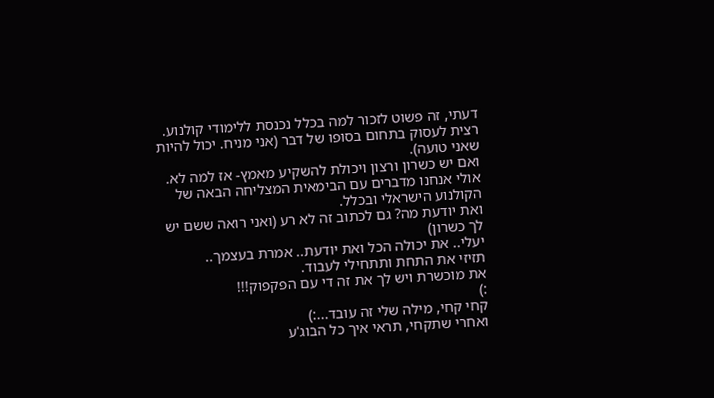דעתי, זה פשוט לזכור למה בכלל נכנסת ללימודי קולנוע. רצית לעסוק בתחום בסופו של דבר (אני מניח. יכול להיות שאני טועה).
ואם יש כשרון ורצון ויכולת להשקיע מאמץ- אז למה לא. אולי אנחנו מדברים עם הבימאית המצליחה הבאה של הקולנוע הישראלי ובכלל.
ואת יודעת מה? גם לכתוב זה לא רע (ואני רואה ששם יש לך כשרון)
יעלי.. את יכולה הכל ואת יודעת.. אמרת בעצמך..
תזיזי את התחת ותתחילי לעבוד.
את מוכשרת ויש לך את זה די עם הפקפוק!!!
:)
קחי קחי, מילה שלי זה עובד...:)
ואחרי שתקחי, תראי איך כל הבוג'ע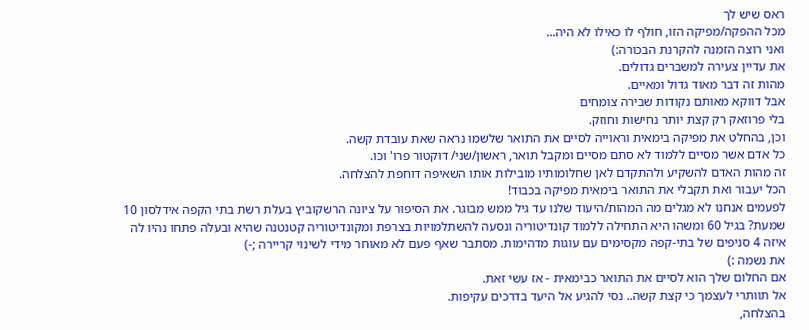ראס שיש לך
מכל ההפקה/מפיקה הזו, חולף לו כאילו לא היה...
ואני רוצה הזמנה להקרנת הבכורה:)
את עדיין צעירה למשברים גדולים.
מהות זה דבר מאוד גדול ומאיים.
אבל דווקא מאותם נקודות שבירה צומחים
בלי פרוזאק רק קצת יותר נחישות וחוזק.
וכן, בהחלט את מפיקה בימאית וראוייה לסיים את התואר שלשמו נראה שאת עובדת קשה.
כל אדם אשר מסיים ללמוד לא סתם מסיים ומקבל תואר, ראשון/שני/ דוקטור פרו' וכו.
זה מהות האדם להשקיע ולהתקדם לאן שחלומותיו מובילות אותו השאיפה דוחפת להצלחה.
הכל יעבור ואת תקבלי את התואר בימאית מפיקה בכבוד!
לפעמים אנחנו לא מגלים מה המהות/היעוד שלנו עד גיל ממש מבוגר. את הסיפור על ציונה הרשקוביץ בעלת רשת בתי הקפה אידלסון 10 שמעת? בגיל 60 ומשהו היא התחילה ללמוד קונדיטוריה ונסעה להשתלמויות בצרפת ומקונדיטוריה קטנטנה שהיא ובעלה פתחו נהיו לה איזה 4 סניפים של בתי-קפה מקסימים עם עוגות מדהימות. מסתבר שאף פעם לא מאוחר מידי לשינוי קריירה ;-)
את נשמה :)
אם החלום שלך הוא לסיים את התואר כבימאית - אז עשי זאת.
אל תוותרי לעצמך כי קצת קשה.. נסי להגיע אל היעד בדרכים עקיפות.
בהצלחה,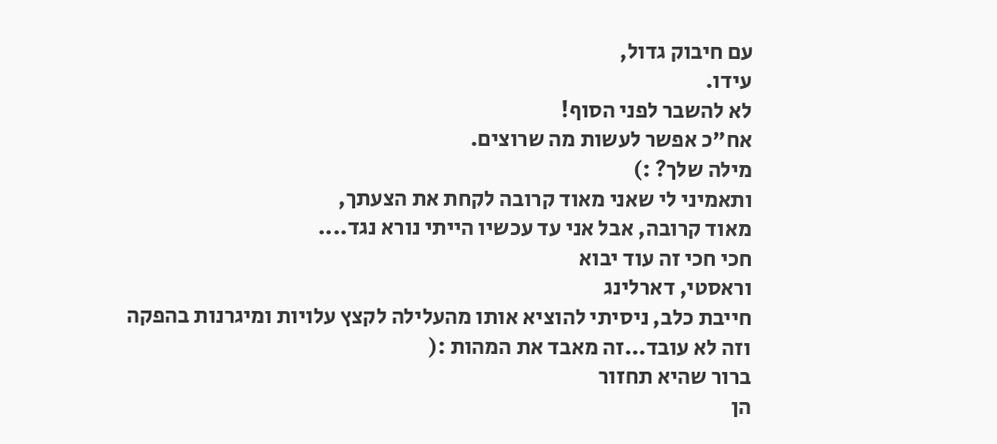עם חיבוק גדול,
עידו.
לא להשבר לפני הסוף!
אח"כ אפשר לעשות מה שרוצים.
מילה שלך? :)
ותאמיני לי שאני מאוד קרובה לקחת את הצעתך,
מאוד קרובה, אבל אני עד עכשיו הייתי נורא נגד....
חכי חכי זה עוד יבוא
וראסטי, דארלינג
חייבת כלב, ניסיתי להוציא אותו מהעלילה לקצץ עלויות ומיגרנות בהפקה
וזה לא עובד...זה מאבד את המהות :(
ברור שהיא תחזור
הן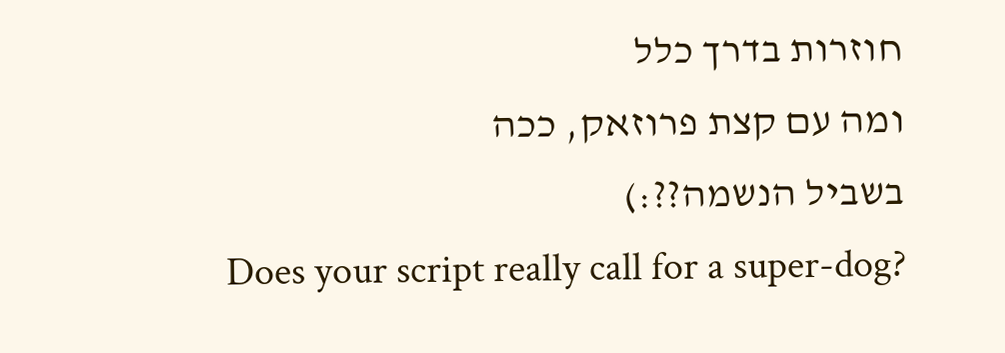חוזרות בדרך כלל
ומה עם קצת פרוזאק, ככה
בשביל הנשמה??:)
Does your script really call for a super-dog?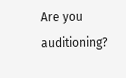Are you auditioning?